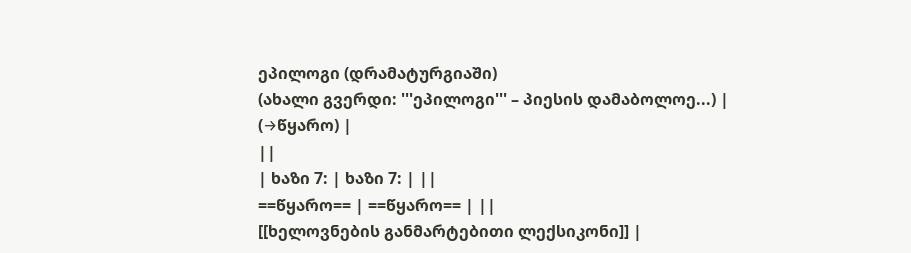ეპილოგი (დრამატურგიაში)
(ახალი გვერდი: '''ეპილოგი''' – პიესის დამაბოლოე...) |
(→წყარო) |
||
| ხაზი 7: | ხაზი 7: | ||
==წყარო== | ==წყარო== | ||
[[ხელოვნების განმარტებითი ლექსიკონი]] |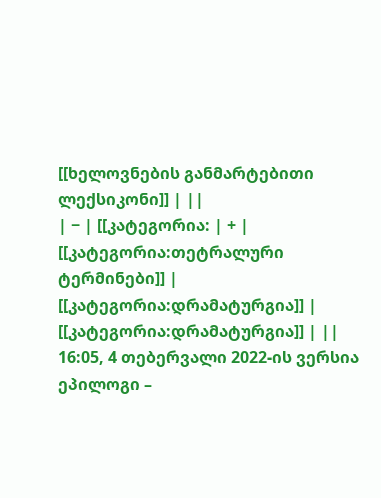[[ხელოვნების განმარტებითი ლექსიკონი]] | ||
| − | [[კატეგორია: | + | [[კატეგორია:თეტრალური ტერმინები]] |
[[კატეგორია:დრამატურგია]] | [[კატეგორია:დრამატურგია]] | ||
16:05, 4 თებერვალი 2022-ის ვერსია
ეპილოგი –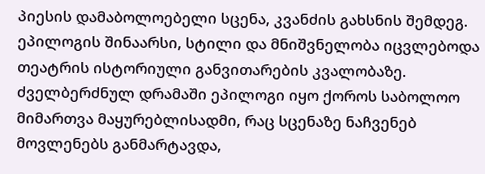პიესის დამაბოლოებელი სცენა, კვანძის გახსნის შემდეგ. ეპილოგის შინაარსი, სტილი და მნიშვნელობა იცვლებოდა თეატრის ისტორიული განვითარების კვალობაზე. ძველბერძნულ დრამაში ეპილოგი იყო ქოროს საბოლოო მიმართვა მაყურებლისადმი, რაც სცენაზე ნაჩვენებ მოვლენებს განმარტავდა,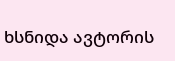ხსნიდა ავტორის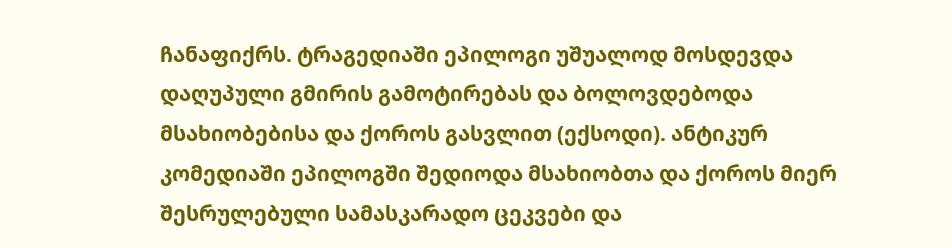ჩანაფიქრს. ტრაგედიაში ეპილოგი უშუალოდ მოსდევდა დაღუპული გმირის გამოტირებას და ბოლოვდებოდა მსახიობებისა და ქოროს გასვლით (ექსოდი). ანტიკურ კომედიაში ეპილოგში შედიოდა მსახიობთა და ქოროს მიერ შესრულებული სამასკარადო ცეკვები და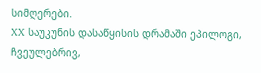სიმღერები.
XX საუკუნის დასაწყისის დრამაში ეპილოგი, ჩვეულებრივ,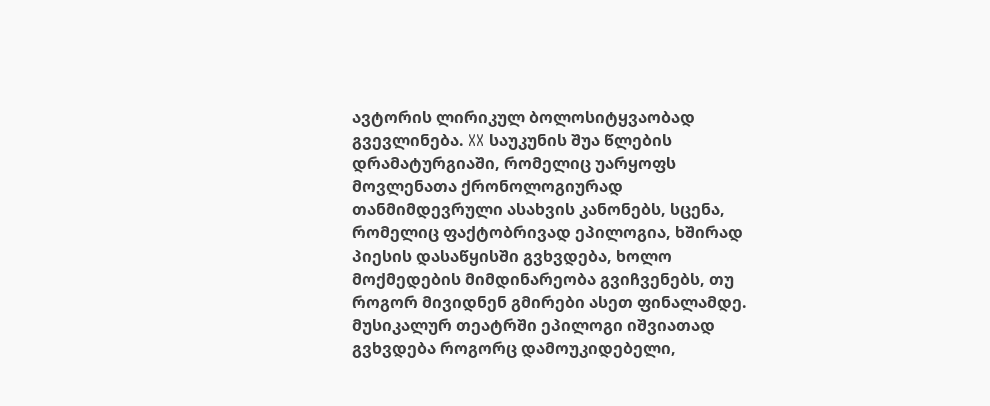ავტორის ლირიკულ ბოლოსიტყვაობად გვევლინება. XX საუკუნის შუა წლების დრამატურგიაში, რომელიც უარყოფს მოვლენათა ქრონოლოგიურად თანმიმდევრული ასახვის კანონებს, სცენა, რომელიც ფაქტობრივად ეპილოგია, ხშირად პიესის დასაწყისში გვხვდება, ხოლო მოქმედების მიმდინარეობა გვიჩვენებს, თუ როგორ მივიდნენ გმირები ასეთ ფინალამდე. მუსიკალურ თეატრში ეპილოგი იშვიათად გვხვდება როგორც დამოუკიდებელი,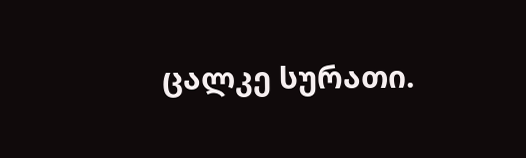ცალკე სურათი.